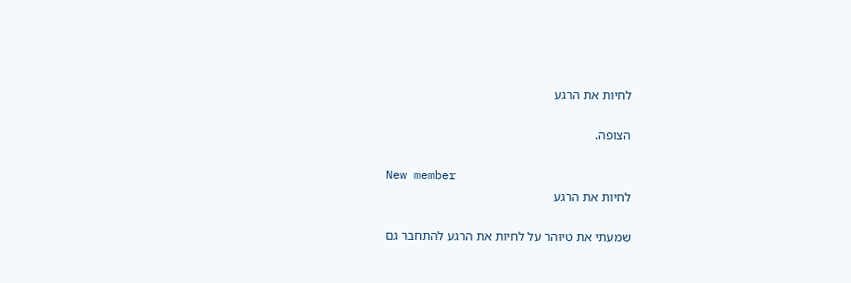לחיות את הרגע

הצופה.

New member
לחיות את הרגע

שמעתי את טיוהר על לחיות את הרגע להתחבר גם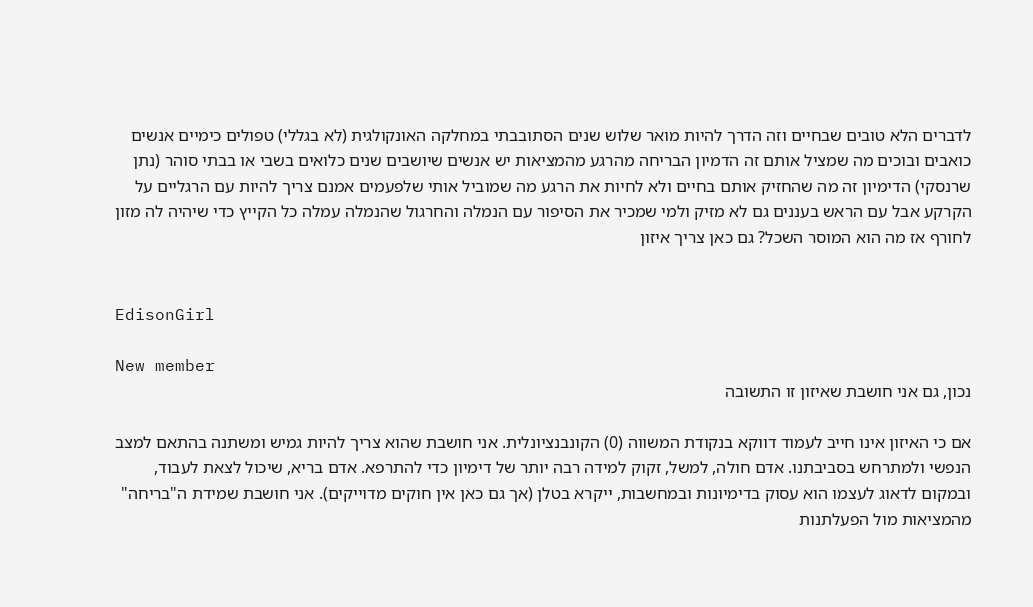לדברים הלא טובים שבחיים וזה הדרך להיות מואר שלוש שנים הסתובבתי במחלקה האונקולגית (לא בגללי) טפולים כימיים אנשים כואבים ובוכים מה שמציל אותם זה הדמיון הבריחה מהרגע מהמציאות יש אנשים שיושבים שנים כלואים בשבי או בבתי סוהר (נתן שרנסקי) הדימיון זה מה שהחזיק אותם בחיים ולא לחיות את הרגע מה שמוביל אותי שלפעמים אמנם צריך להיות עם הרגליים על הקרקע אבל עם הראש בעננים גם לא מזיק ולמי שמכיר את הסיפור עם הנמלה והחרגול שהנמלה עמלה כל הקייץ כדי שיהיה לה מזון לחורף אז מה הוא המוסר השכל? גם כאן צריך איזון


EdisonGirl

New member
נכון, גם אני חושבת שאיזון זו התשובה

אם כי האיזון אינו חייב לעמוד דווקא בנקודת המשווה (0) הקונבנציונלית. אני חושבת שהוא צריך להיות גמיש ומשתנה בהתאם למצב הנפשי ולמתרחש בסביבתנו. אדם חולה, למשל, זקוק למידה רבה יותר של דימיון כדי להתרפא. אדם בריא, שיכול לצאת לעבוד, ובמקום לדאוג לעצמו הוא עסוק בדימיונות ובמחשבות, ייקרא בטלן (אך גם כאן אין חוקים מדוייקים). אני חושבת שמידת ה"בריחה" מהמציאות מול הפעלתנות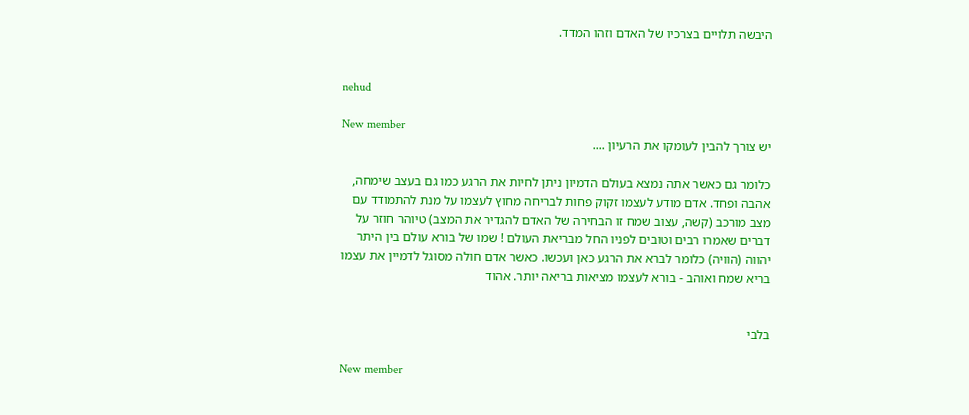היבשה תלויים בצרכיו של האדם וזהו המדד.


nehud

New member
יש צורך להבין לעומקו את הרעיון ....

כלומר גם כאשר אתה נמצא בעולם הדמיון ניתן לחיות את הרגע כמו גם בעצב שימחה, אהבה ופחד. אדם מודע לעצמו זקוק פחות לבריחה מחוץ לעצמו על מנת להתמודד עם מצב מורכב (קשה, עצוב שמח זו הבחירה של האדם להגדיר את המצב) טיוהר חוזר על דברים שאמרו רבים וטובים לפניו החל מבריאת העולם ! שמו של בורא עולם בין היתר יהווה (הוויה) כלומר לברא את הרגע כאן ועכשו. כאשר אדם חולה מסוגל לדמיין את עצמו בריא שמח ואוהב - בורא לעצמו מציאות בריאה יותר. אהוד


בלבי

New member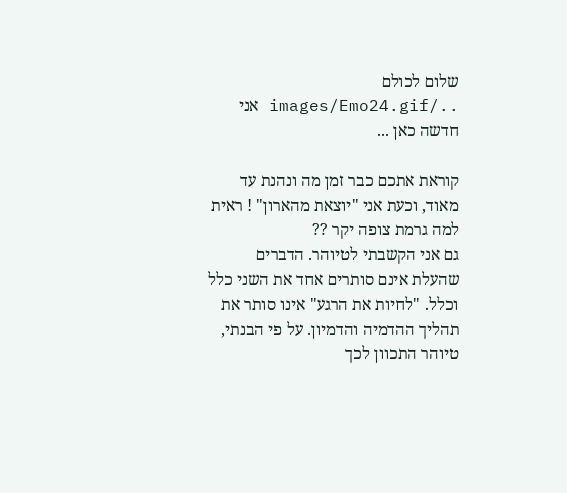שלום לכולם ../images/Emo24.gif אני חדשה כאן ...

קוראת אתכם כבר זמן מה ונהנת עד מאוד, וכעת אני "יוצאת מהארון" ! ראית למה גרמת צופה יקר ??
גם אני הקשבתי לטיוהר. הדברים שהעלת אינם סותרים אחד את השני כלל וכלל. "לחיות את הרגע" אינו סותר את תהליך ההדמיה והדמיון. על פי הבנתי, טיוהר התכוון לכך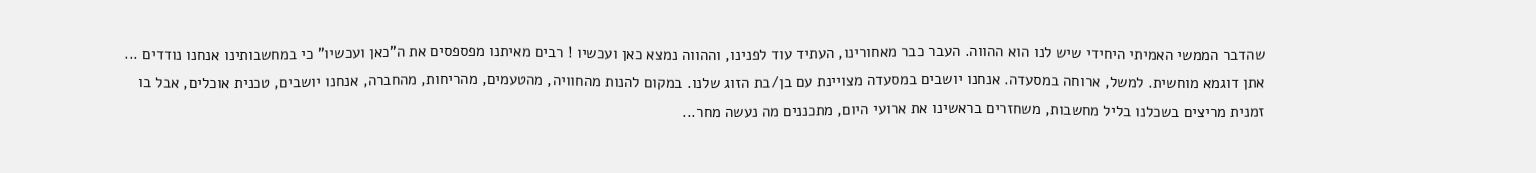שהדבר הממשי האמיתי היחידי שיש לנו הוא ההווה. העבר כבר מאחורינו, העתיד עוד לפנינו, וההווה נמצא כאן ועכשיו ! רבים מאיתנו מפספסים את ה"כאן ועכשיו" כי במחשבותינו אנחנו נודדים ... אתן דוגמא מוחשית. למשל, ארוחה במסעדה. אנחנו יושבים במסעדה מצויינת עם בן/בת הזוג שלנו. במקום להנות מהחוויה, מהטעמים, מהריחות, מהחברה, אנחנו יושבים, טכנית אוכלים, אבל בו זמנית מריצים בשכלנו בליל מחשבות, משחזרים בראשינו את ארועי היום, מתכננים מה נעשה מחר...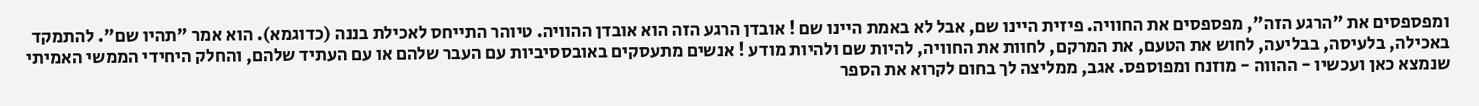ומפספסים את "הרגע הזה", מפספסים את החוויה. פיזית היינו שם, אבל לא באמת היינו שם ! אובדן הרגע הזה הוא אובדן ההוויה. טיוהר התייחס לאכילת בננה (כדוגמא). הוא אמר "תהיו שם". להתמקד באכילה, בלעיסה, בבליעה, לחוש את הטעם, את המרקם, לחוות את החוויה, להיות שם ולהיות מודע ! אנשים מתעסקים באובססיביות עם העבר שלהם או עם העתיד שלהם, והחלק היחידי הממשי האמיתי שנמצא כאן ועכשיו - ההווה - מוזנח ומפוספס. אגב, ממליצה לך בחום לקרוא את הספר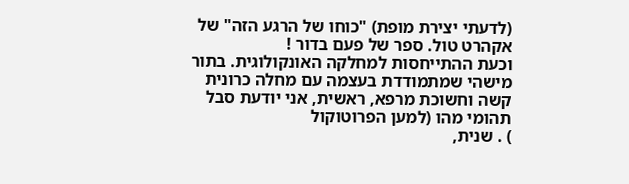(לדעתי יצירת מופת) "כוחו של הרגע הזה" של אקהרט טול. ספר של פעם בדור !
וכעת ההתייחסות למחלקה האונקולוגית. בתור מישהי שמתמודדת בעצמה עם מחלה כרונית קשה וחשוכת מרפא, ראשית, אני יודעת סבל תהומי מהו (למען הפרוטוקול
) . שנית,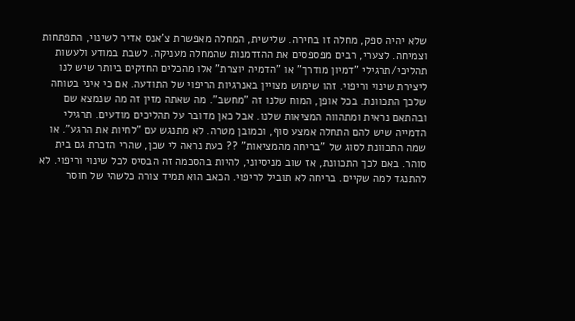שלא יהיה ספק, מחלה זו בחירה. שלישית, המחלה מאפשרת צ'אנס אדיר לשינוי, התפתחות וצמיחה. לצערי, רבים מפספסים את ההזדמנות שהמחלה מעניקה. לשבת במודע ולעשות תהליכי/תרגילי "דמיון מודרך" או "הדמיה יוצרת" אלו מהכלים החזקים ביותר שיש לנו ליצירת שינוי וריפוי. זהו שימוש מצויין באנרגיות הריפוי של התודעה. אם כי איני בטוחה שלכך התכוונת. בכל אופן, המוח שלנו זה "מחשב". מה שאתה מזין זה מה שנמצא שם ובהתאם נראית ומתהווה המציאות שלנו. אבל כאן מדובר על תהליכים מודעים. תרגילי הדמייה שיש להם התחלה אמצע סוף, וכמובן מטרה. לא מתנגש עם "לחיות את הרגע". או שמה התכוונת לסוג של "בריחה מהמציאות" ?? כעת נראה לי שכן, שהרי הזכרת גם בית סוהר. באם לכך התכוונת, אז שוב מניסיוני, להיות בהסכמה זה הבסיס לכל שינוי וריפוי. לא להתנגד למה שקיים. בריחה לא תוביל לריפוי. הכאב הוא תמיד צורה כלשהי של חוסר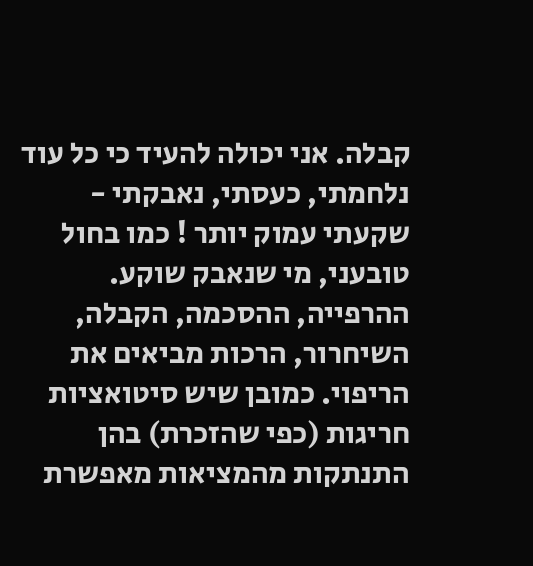קבלה. אני יכולה להעיד כי כל עוד נלחמתי, כעסתי, נאבקתי - שקעתי עמוק יותר ! כמו בחול טובעני, מי שנאבק שוקע. ההרפייה, ההסכמה, הקבלה, השיחרור, הרכות מביאים את הריפוי. כמובן שיש סיטואציות חריגות (כפי שהזכרת) בהן התנתקות מהמציאות מאפשרת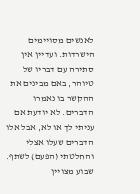לאנשים מסויימים הישרדות. ועדיין אין סתירה עם דבריו של טיוהר, באם מבינים את ההקשר בו נאמרו הדברים. לא יודעת אם עניתי לך או לא, אבל אלו הדברים שעלו אצלי והחלטתי (הפעם) לשתף.
שבוע מצויין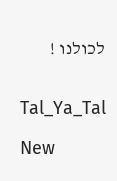לכולנו !


Tal_Ya_Tal

New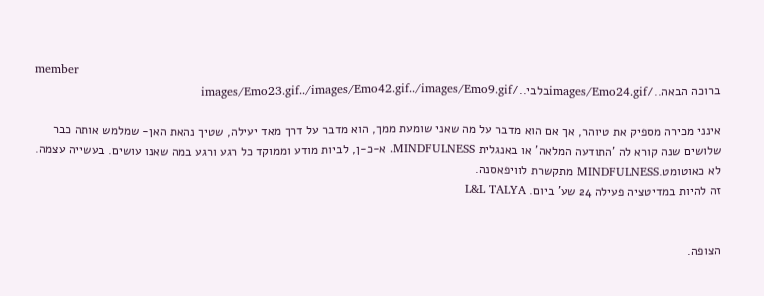member
ברוכה הבאה../images/Emo24.gifבלבי../images/Emo23.gif../images/Emo42.gif../images/Emo9.gif

אינני מכירה מספיק את טיוהר, אך אם הוא מדבר על מה שאני שומעת ממך, הוא מדבר על דרך מאד יעילה, שטיך נהאת האן- שמלמש אותה כבר שלושים שנה קורא לה 'התודעה המלאה' או באנגלית MINDFULNESS. א-כ-ן, לביות מודע וממוקד כל רגע ורגע במה שאנו עושים. בעשייה עצמה. לא כאוטומט.MINDFULNESS מתקשרת לוויפאסנה.
זה להיות במדיטציה פעילה 24 שע' ביום. L&L TALYA


הצופה.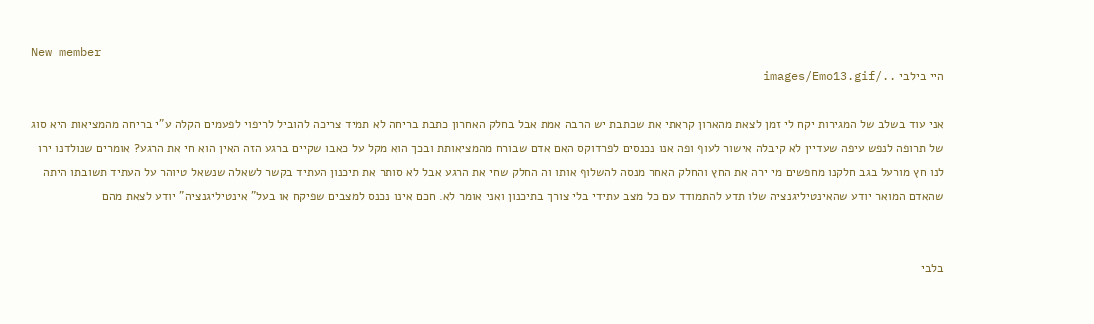New member
היי בילבי ../images/Emo13.gif

אני עוד בשלב של המגירות יקח לי זמן לצאת מהארון קראתי את שכתבת יש הרבה אמת אבל בחלק האחרון כתבת בריחה לא תמיד צריכה להוביל לריפוי לפעמים הקלה ע"י בריחה מהמציאות היא סוג של תרופה לנפש עיפה שעדיין לא קיבלה אישור לעוף ופה אנו נכנסים לפרדוקס האם אדם שבורח מהמציאותת ובכך הוא מקל על כאבו שקיים ברגע הזה האין הוא חי את הרגע? אומרים שנולדנו ירו לנו חץ מורעל בגב חלקנו מחפשים מי ירה את החץ והחלק האחר מנסה להשלוף אותו וה החלק שחי את הרגע אבל לא סותר את תיכנון העתיד בקשר לשאלה שנשאל טיוהר על העתיד תשובתו היתה שהאדם המואר יודע שהאינטיליגנציה שלו תדע להתמודד עם כל מצב עתידי בלי צורך בתיכנון ואני אומר לא. חכם אינו נכנס למצבים שפיקח או בעל" אינטיליגנציה" יודע לצאת מהם


בלבי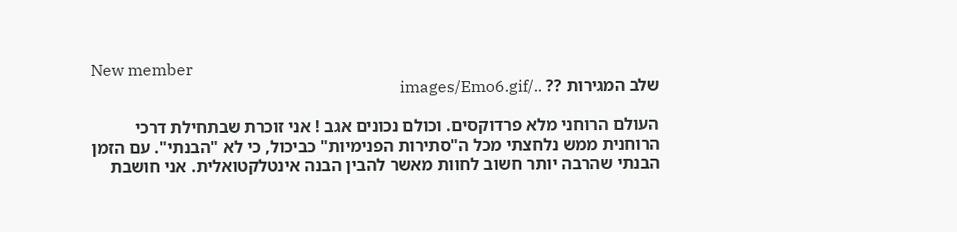New member
שלב המגירות ?? ../images/Emo6.gif

העולם הרוחני מלא פרדוקסים. וכולם נכונים אגב ! אני זוכרת שבתחילת דרכי הרוחנית ממש נלחצתי מכל ה"סתירות הפנימיות" כביכול, כי לא "הבנתי". עם הזמן הבנתי שהרבה יותר חשוב לחוות מאשר להבין הבנה אינטלקטואלית. אני חושבת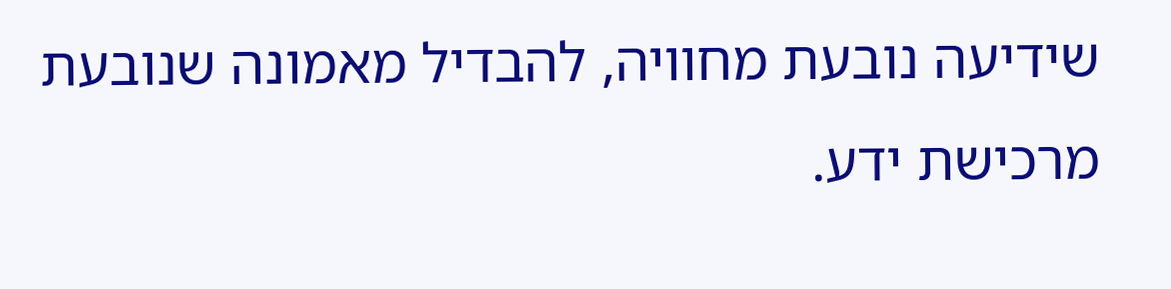שידיעה נובעת מחוויה, להבדיל מאמונה שנובעת מרכישת ידע.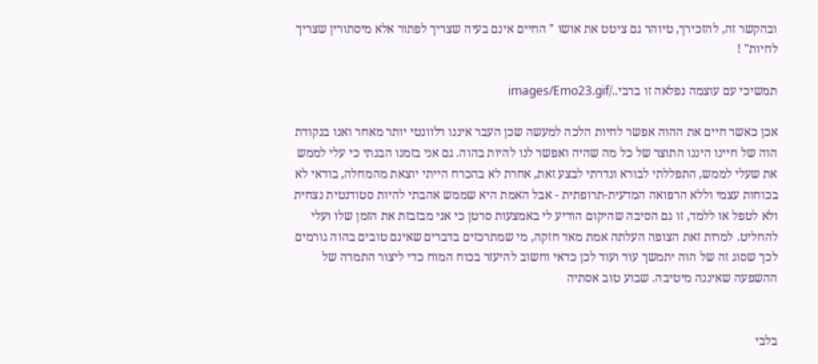ובהקשר זה, להזכירך, טיוהר גם ציטט את אושו " החיים אינם בעיה שצריך לפתור אלא מיסתורין שצריך לחיות" !

תמשיכי עם עוצמה נפלאה זו ברבי../images/Emo23.gif

אכן כאשר חיים את ההוה אפשר לחיות הלכה למעשה שכן העבר איננו רלוונטי יותר מאחר ואנו בנקודת הוה של חיינו היננו התוצר של כל מה שהיה ואפשר לנו להיות בהוה. גם אני בזמנו הבנתי כי עלי לממש את שעלי לממש, התפללתי לבורא ונדרתי לבצע זאת, אחרת לא בהכרח הייתי יוצאת מהמחלה, בודאי לא בכוחות עצמי וללא הרפואה המדעית-תרופתית - אבל האמת היא שממש אהבתי להיות סטודנטית נצחית ולא לטפל או ללמד, זו גם הסיבה שהיקום הודיע לי באמצעות סרטן כי אני מבזבזת את הזמן שלו ועלי להחליט. למרות זאת הצופה העלתה אמת מאד חזקה, מי שמתרכזים בדברים שאינם טובים בהוה גורמים לכך שסוג זה של הוה יתמשך עוד ועוד לכן כדאי וחשוב להיעזר בכוח המוח כדי ליצור התמרה של ההשפעה שאיננה מיטיבה. שבוע טוב אסתיה


בלבי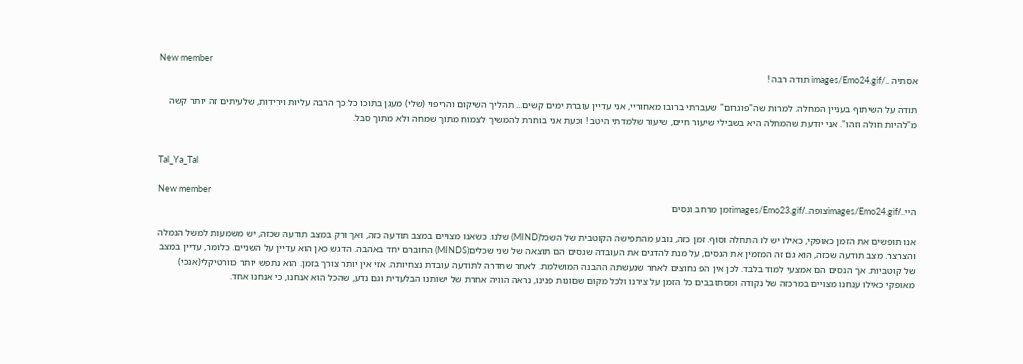New member
אסתיה ../images/Emo24.gif תודה רבה !

תודה על השיתוף בעניין המחלה. למרות שה"פוגרום" שעברתי ברובו מאחוריי, אני עדיין עוברת ימים קשים... תהליך השיקום והריפוי (שלי) מעגן בתוכו כל כך הרבה עליות וירידות, שלעיתים זה יותר קשה מ"להיות חולה וזהו". אני יודעת שהמחלה היא בשבילי שיעור חיים, שיעור שלמדתי היטב ! וכעת אני בוחרת להמשיך לצמוח מתוך שמחה ולא מתוך סבל.


Tal_Ya_Tal

New member
היי../images/Emo24.gifצופה../images/Emo23.gifזמן מרחב ונסים

אנו תופשים את הזמן כאופקי, כאילו יש לו התחלה וסוף. זמן כזה, נובע מהתפישה הקוטבית של השכל(MIND) שלנו. כשאנו מצויים במצב תודעה כזה, ואך ורק במצב תודעה שכזה, יש משמעות למשל הנמלה והצרצר. מצב תודעה שכזה, הוא גם זה המזמין את הנסים, על מנת להדגים את העובדה שנסים הם תוצאה של שני שכלים(MINDS) החוברם יחד באהבה. הדגש כאן הוא עדיין על השניים. כלומר, עדיין במצב של קוטביות. אך הנסים הם אמצעי למוד בלבד. לכן אין הפ נחוצים לאחר שנעשתה ההבנה המושלמת. לאחר שחדרה לתודעה עובדת נצחיותה. אזי אין יותר צורך בזמן. הוא נתפש יותר כוורטיקלי(אנכי) מאופקי כאילו ענחנו מצויים במרכזה של נקודה ומסתובבים כל הזמן על צירנו ולכל מקום שםונות פנינו, נראה הוויה אחרת של ישותנו הבלעדית וגם נדע, שהכל הוא אנחנו, כי אנחנו אחד.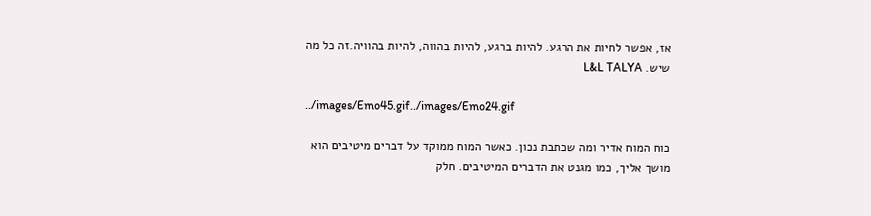אז, אפשר לחיות את הרגע. להיות ברגע, להיות בהווה, להיות בהוויה.זה כל מה שיש. L&L TALYA

../images/Emo45.gif../images/Emo24.gif

כוח המוח אדיר ומה שכתבת נכון. כאשר המוח ממוקד על דברים מיטיבים הוא מושך אליך, כמו מגנט את הדברים המיטיבים. חלק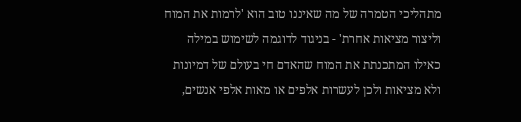מתהליכי הטמרה של מה שאיננו טוב הוא 'לרמות את המוח וליצור מציאות אחרת' - בניגוד לדוגמה לשימוש במילה כאילו המתכנתת את המוח שהאדם חי בעולם של דמיונות ולא מציאות ולכן לעשרות אלפים או מאות אלפי אנשים,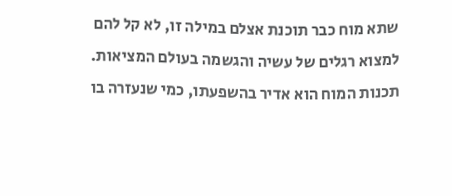שתא מוח כבר תוכנת אצלם במילה זו, לא קל להם למצוא רגלים של עשיה והגשמה בעולם המציאות. תכנות המוח הוא אדיר בהשפעתו, כמי שנעזרה בו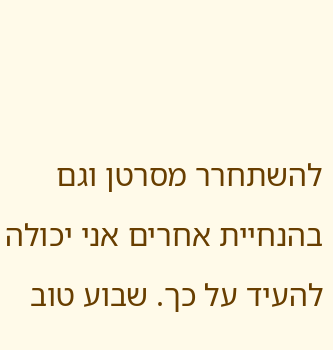להשתחרר מסרטן וגם בהנחיית אחרים אני יכולה להעיד על כך. שבוע טוב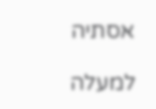אסתיה

למעלה